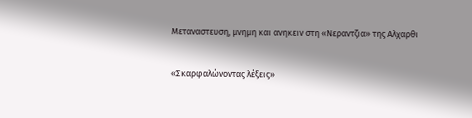Μεταναστευση, μνημη και ανηκειν στη «Νεραντζια» της Αλχαρθι

«Σκαρφαλώνοντας λέξεις»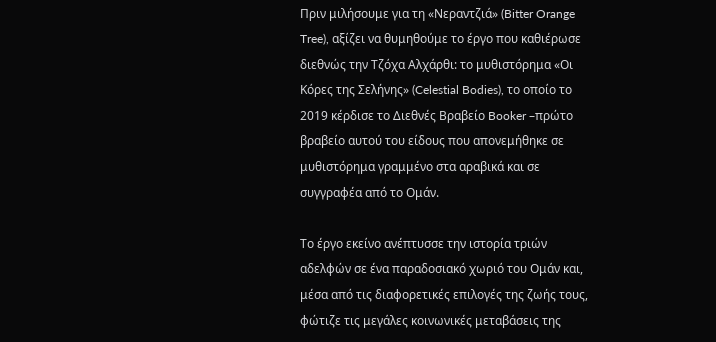Πριν μιλήσουμε για τη «Νεραντζιά» (Bitter Orange Tree), αξίζει να θυμηθούμε το έργο που καθιέρωσε διεθνώς την Τζόχα Αλχάρθι: το μυθιστόρημα «Οι Κόρες της Σελήνης» (Celestial Bodies), το οποίο το 2019 κέρδισε το Διεθνές Βραβείο Booker –πρώτο βραβείο αυτού του είδους που απονεμήθηκε σε μυθιστόρημα γραμμένο στα αραβικά και σε συγγραφέα από το Ομάν.

Το έργο εκείνο ανέπτυσσε την ιστορία τριών αδελφών σε ένα παραδοσιακό χωριό του Ομάν και, μέσα από τις διαφορετικές επιλογές της ζωής τους, φώτιζε τις μεγάλες κοινωνικές μεταβάσεις της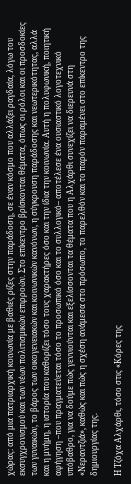χώρας: από μια πατριαρχική κοινωνία με βαθιές ρίζες στην παράδοση, σε έναν κόσμο που αλλάζει ραγδαία, λόγω του εκσυγχρονισμού και των νέων πολιτισμικών επιρροών. Στο επίκεντρο βρίσκονται θέματα, όπως οι ρόλοι και οι προσδοκίες των γυναικών, το βάρος των οικογενειακών και κοινωνικών κανόνων, η σύγκρουση παράδοσης και νεωτερικότητας, αλλά και η μνήμη, η ιστορία που καθορίζει τόσο τους χαρακτήρες όσο και την ίδια την κοινωνία. Αυτή η πολυφωνική, ποιητική αφήγηση –που πραγματεύεται τόσο το προσωπικό όσο και το συλλογικό– αποτέλεσε ένα ουσιαστικό λογοτεχνικό υπόβαθρο, για να δούμε πώς γεννιούνται και εξελίσσονται τα θέματα που η Αλχάρθι συνεχίζει να διερευνά στη «Νεραντζιά», καθώς και πώς η σχέση ανάμεσα στο πρόσωπο, το παρελθόν και το παρόν παραμένει στο επίκεντρο της δημιουργίας της.

Η Τζόχα Αλχάρθι, τόσο στις «Κόρες της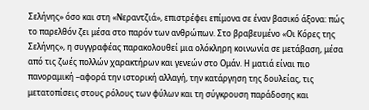Σελήνης» όσο και στη «Νεραντζιά», επιστρέφει επίμονα σε έναν βασικό άξονα: πώς το παρελθόν ζει μέσα στο παρόν των ανθρώπων. Στο βραβευμένο «Οι Κόρες της Σελήνης», η συγγραφέας παρακολουθεί μια ολόκληρη κοινωνία σε μετάβαση, μέσα από τις ζωές πολλών χαρακτήρων και γενεών στο Ομάν. Η ματιά είναι πιο πανοραμική –αφορά την ιστορική αλλαγή, την κατάργηση της δουλείας, τις μετατοπίσεις στους ρόλους των φύλων και τη σύγκρουση παράδοσης και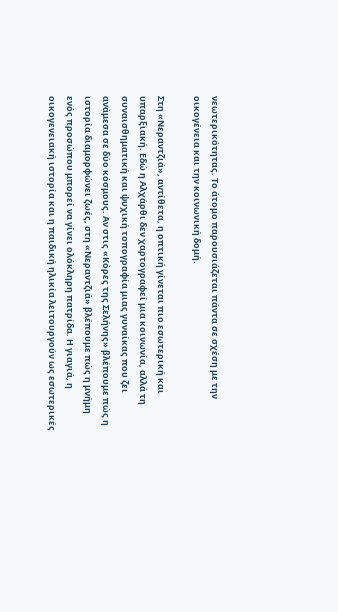νεωτερικότητας. Το άτομο παρουσιάζεται πάντα σε σχέση με την οικογένεια και την κοινωνική δομή.

Στη «Νεραντζιά», αντίθετα, η οπτική γίνεται πιο εσωτερική και υπαρξιακή. Εδώ η Αλχάρθι δεν χαρτογραφεί μια κοινωνία, αλλά τη συναισθηματική και ψυχική τοπογραφία μιας γυναίκας που ζει ανάμεσα σε δύο κόσμους. Αν στις «Κόρες της Σελήνης» βλέπουμε πώς η ιστορία διαμορφώνει ζωές, στη «Νεραντζιά» βλέπουμε πώς η μνήμη ενός προσώπου μπορεί να γίνει ολόκληρη πατρίδα. Η γιαγιά, η οικογενειακή ιστορία και η παιδική ηλικία λειτουργούν ως εσωτερικές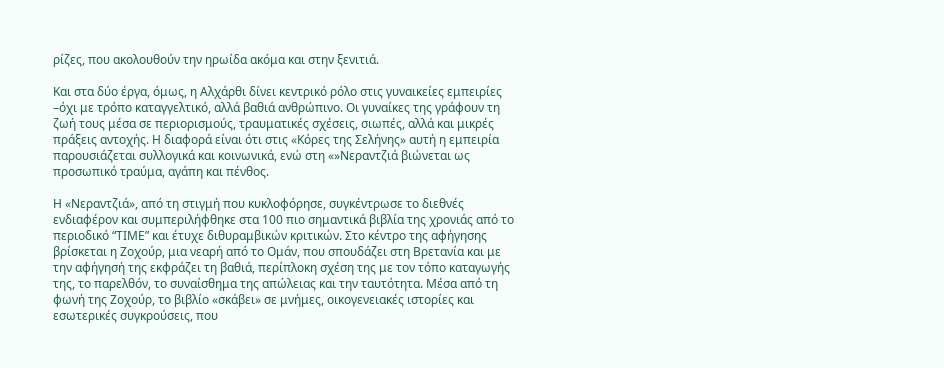ρίζες, που ακολουθούν την ηρωίδα ακόμα και στην ξενιτιά.

Και στα δύο έργα, όμως, η Αλχάρθι δίνει κεντρικό ρόλο στις γυναικείες εμπειρίες –όχι με τρόπο καταγγελτικό, αλλά βαθιά ανθρώπινο. Οι γυναίκες της γράφουν τη ζωή τους μέσα σε περιορισμούς, τραυματικές σχέσεις, σιωπές, αλλά και μικρές πράξεις αντοχής. Η διαφορά είναι ότι στις «Κόρες της Σελήνης» αυτή η εμπειρία παρουσιάζεται συλλογικά και κοινωνικά, ενώ στη «»Νεραντζιά βιώνεται ως προσωπικό τραύμα, αγάπη και πένθος.

Η «Νεραντζιά», από τη στιγμή που κυκλοφόρησε, συγκέντρωσε το διεθνές ενδιαφέρον και συμπεριλήφθηκε στα 100 πιο σημαντικά βιβλία της χρονιάς από το περιοδικό “ΤΙΜΕ” και έτυχε διθυραμβικών κριτικών. Στο κέντρο της αφήγησης βρίσκεται η Ζοχούρ, μια νεαρή από το Ομάν, που σπουδάζει στη Βρετανία και με την αφήγησή της εκφράζει τη βαθιά, περίπλοκη σχέση της με τον τόπο καταγωγής της, το παρελθόν, το συναίσθημα της απώλειας και την ταυτότητα. Μέσα από τη φωνή της Ζοχούρ, το βιβλίο «σκάβει» σε μνήμες, οικογενειακές ιστορίες και εσωτερικές συγκρούσεις, που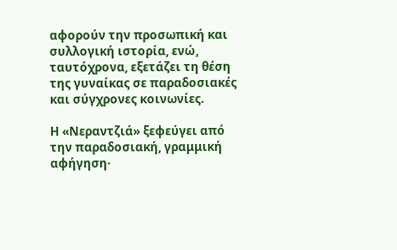αφορούν την προσωπική και συλλογική ιστορία, ενώ, ταυτόχρονα, εξετάζει τη θέση της γυναίκας σε παραδοσιακές και σύγχρονες κοινωνίες.

Η «Νεραντζιά» ξεφεύγει από την παραδοσιακή, γραμμική αφήγηση·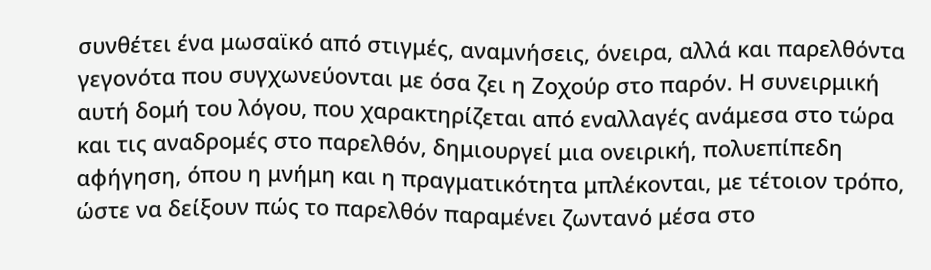συνθέτει ένα μωσαϊκό από στιγμές, αναμνήσεις, όνειρα, αλλά και παρελθόντα γεγονότα που συγχωνεύονται με όσα ζει η Ζοχούρ στο παρόν. Η συνειρμική αυτή δομή του λόγου, που χαρακτηρίζεται από εναλλαγές ανάμεσα στο τώρα και τις αναδρομές στο παρελθόν, δημιουργεί μια ονειρική, πολυεπίπεδη αφήγηση, όπου η μνήμη και η πραγματικότητα μπλέκονται, με τέτοιον τρόπο, ώστε να δείξουν πώς το παρελθόν παραμένει ζωντανό μέσα στο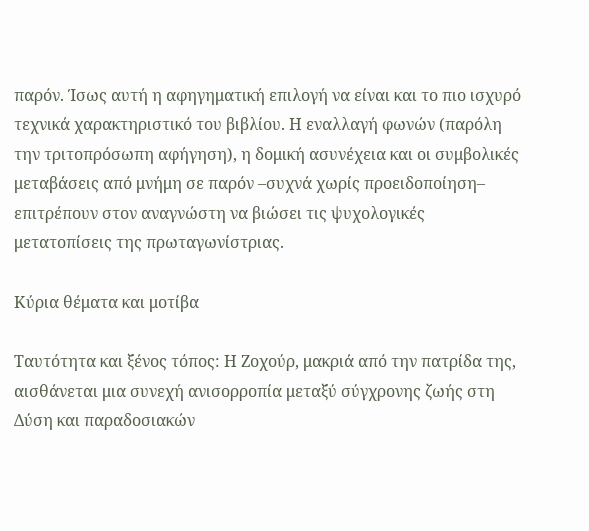παρόν. Ίσως αυτή η αφηγηματική επιλογή να είναι και το πιο ισχυρό τεχνικά χαρακτηριστικό του βιβλίου. Η εναλλαγή φωνών (παρόλη την τριτοπρόσωπη αφήγηση), η δομική ασυνέχεια και οι συμβολικές μεταβάσεις από μνήμη σε παρόν –συχνά χωρίς προειδοποίηση– επιτρέπουν στον αναγνώστη να βιώσει τις ψυχολογικές μετατοπίσεις της πρωταγωνίστριας.

Κύρια θέματα και μοτίβα

Ταυτότητα και ξένος τόπος: Η Ζοχούρ, μακριά από την πατρίδα της, αισθάνεται μια συνεχή ανισορροπία μεταξύ σύγχρονης ζωής στη Δύση και παραδοσιακών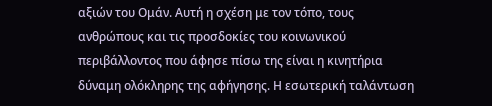αξιών του Ομάν. Αυτή η σχέση με τον τόπο, τους ανθρώπους και τις προσδοκίες του κοινωνικού περιβάλλοντος που άφησε πίσω της είναι η κινητήρια δύναμη ολόκληρης της αφήγησης. Η εσωτερική ταλάντωση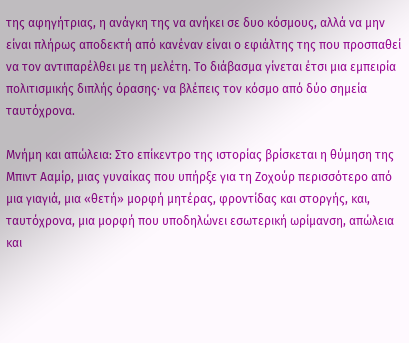της αφηγήτριας, η ανάγκη της να ανήκει σε δυο κόσμους, αλλά να μην είναι πλήρως αποδεκτή από κανέναν είναι ο εφιάλτης της που προσπαθεί να τον αντιπαρέλθει με τη μελέτη. Το διάβασμα γίνεται έτσι μια εμπειρία πολιτισμικής διπλής όρασης∙ να βλέπεις τον κόσμο από δύο σημεία ταυτόχρονα.

Μνήμη και απώλεια: Στο επίκεντρο της ιστορίας βρίσκεται η θύμηση της Μπιντ Ααμίρ, μιας γυναίκας που υπήρξε για τη Ζοχούρ περισσότερο από μια γιαγιά, μια «θετή» μορφή μητέρας, φροντίδας και στοργής, και, ταυτόχρονα, μια μορφή που υποδηλώνει εσωτερική ωρίμανση, απώλεια και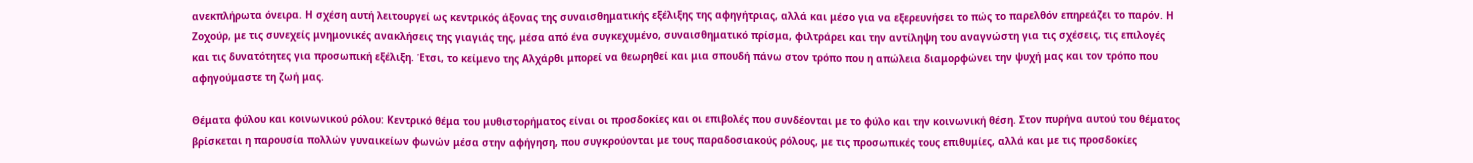ανεκπλήρωτα όνειρα. Η σχέση αυτή λειτουργεί ως κεντρικός άξονας της συναισθηματικής εξέλιξης της αφηγήτριας, αλλά και μέσο για να εξερευνήσει το πώς το παρελθόν επηρεάζει το παρόν. Η Ζοχούρ, με τις συνεχείς μνημονικές ανακλήσεις της γιαγιάς της, μέσα από ένα συγκεχυμένο, συναισθηματικό πρίσμα, φιλτράρει και την αντίληψη του αναγνώστη για τις σχέσεις, τις επιλογές και τις δυνατότητες για προσωπική εξέλιξη. Έτσι, το κείμενο της Αλχάρθι μπορεί να θεωρηθεί και μια σπουδή πάνω στον τρόπο που η απώλεια διαμορφώνει την ψυχή μας και τον τρόπο που αφηγούμαστε τη ζωή μας.

Θέματα φύλου και κοινωνικού ρόλου: Κεντρικό θέμα του μυθιστορήματος είναι οι προσδοκίες και οι επιβολές που συνδέονται με το φύλο και την κοινωνική θέση. Στον πυρήνα αυτού του θέματος βρίσκεται η παρουσία πολλών γυναικείων φωνών μέσα στην αφήγηση, που συγκρούονται με τους παραδοσιακούς ρόλους, με τις προσωπικές τους επιθυμίες, αλλά και με τις προσδοκίες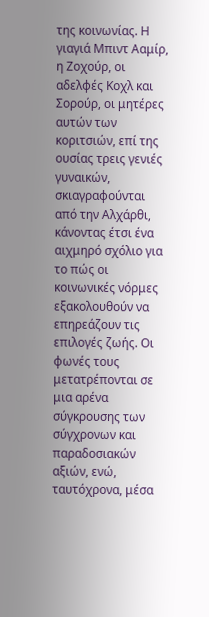της κοινωνίας. Η γιαγιά Μπιντ Ααμίρ, η Ζοχούρ, οι αδελφές Κοχλ και Σορούρ, οι μητέρες αυτών των κοριτσιών, επί της ουσίας τρεις γενιές γυναικών, σκιαγραφούνται από την Αλχάρθι, κάνοντας έτσι ένα αιχμηρό σχόλιο για το πώς οι κοινωνικές νόρμες εξακολουθούν να επηρεάζουν τις επιλογές ζωής. Οι φωνές τους μετατρέπονται σε μια αρένα σύγκρουσης των σύγχρονων και παραδοσιακών αξιών, ενώ, ταυτόχρονα, μέσα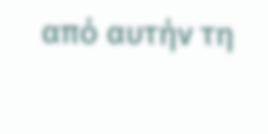από αυτήν τη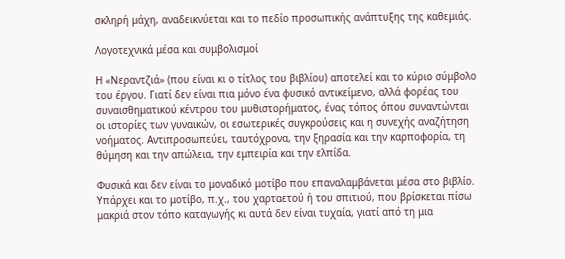σκληρή μάχη, αναδεικνύεται και το πεδίο προσωπικής ανάπτυξης της καθεμιάς.

Λογοτεχνικά μέσα και συμβολισμοί

Η «Νεραντζιά» (που είναι κι ο τίτλος του βιβλίου) αποτελεί και το κύριο σύμβολο του έργου. Γιατί δεν είναι πια μόνο ένα φυσικό αντικείμενο, αλλά φορέας του συναισθηματικού κέντρου του μυθιστορήματος, ένας τόπος όπου συναντώνται οι ιστορίες των γυναικών, οι εσωτερικές συγκρούσεις και η συνεχής αναζήτηση νοήματος. Αντιπροσωπεύει, ταυτόχρονα, την ξηρασία και την καρποφορία, τη θύμηση και την απώλεια, την εμπειρία και την ελπίδα.

Φυσικά και δεν είναι το μοναδικό μοτίβο που επαναλαμβάνεται μέσα στο βιβλίο. Υπάρχει και το μοτίβο, π.χ., του χαρταετού ή του σπιτιού, που βρίσκεται πίσω μακριά στον τόπο καταγωγής κι αυτά δεν είναι τυχαία, γιατί από τη μια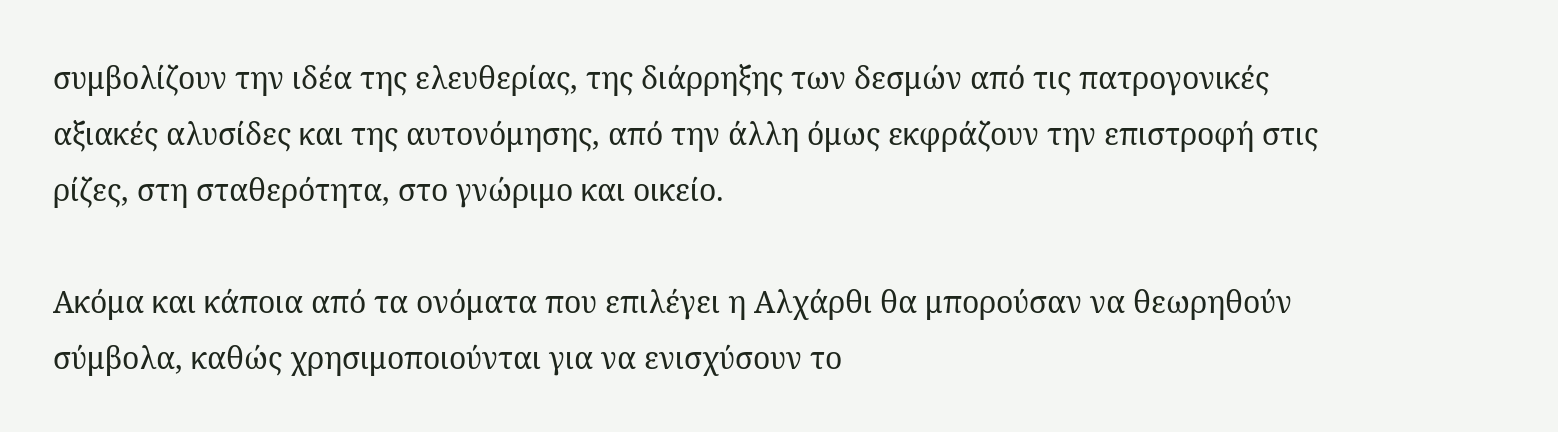συμβολίζουν την ιδέα της ελευθερίας, της διάρρηξης των δεσμών από τις πατρογονικές αξιακές αλυσίδες και της αυτονόμησης, από την άλλη όμως εκφράζουν την επιστροφή στις ρίζες, στη σταθερότητα, στο γνώριμο και οικείο.

Ακόμα και κάποια από τα ονόματα που επιλέγει η Αλχάρθι θα μπορούσαν να θεωρηθούν σύμβολα, καθώς χρησιμοποιούνται για να ενισχύσουν το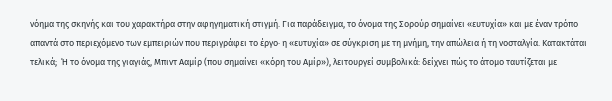νόημα της σκηνής και του χαρακτήρα στην αφηγηματική στιγμή. Για παράδειγμα, το όνομα της Σορούρ σημαίνει «ευτυχία» και με έναν τρόπο απαντά στο περιεχόμενο των εμπειριών που περιγράφει το έργο∙ η «ευτυχία» σε σύγκριση με τη μνήμη, την απώλεια ή τη νοσταλγία. Κατακτάται τελικά;  Ή το όνομα της γιαγιάς, Μπιντ Ααμίρ (που σημαίνει «κόρη του Αμίρ»), λειτουργεί συμβολικά: δείχνει πώς το άτομο ταυτίζεται με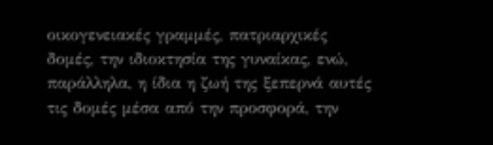οικογενειακές γραμμές, πατριαρχικές δομές, την ιδιοκτησία της γυναίκας, ενώ, παράλληλα, η ίδια η ζωή της ξεπερνά αυτές τις δομές μέσα από την προσφορά, την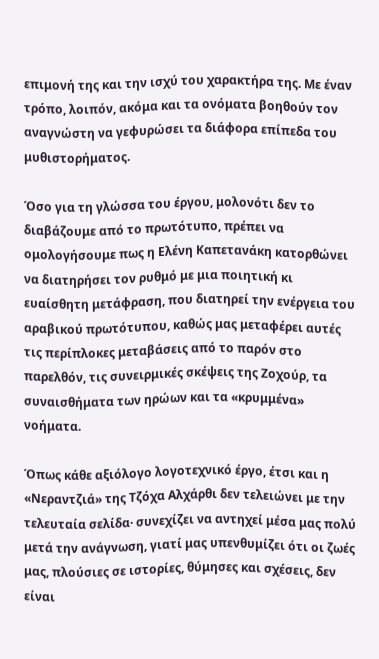επιμονή της και την ισχύ του χαρακτήρα της. Με έναν τρόπο, λοιπόν, ακόμα και τα ονόματα βοηθούν τον αναγνώστη να γεφυρώσει τα διάφορα επίπεδα του μυθιστορήματος.

Όσο για τη γλώσσα του έργου, μολονότι δεν το διαβάζουμε από το πρωτότυπο, πρέπει να ομολογήσουμε πως η Ελένη Καπετανάκη κατορθώνει να διατηρήσει τον ρυθμό με μια ποιητική κι ευαίσθητη μετάφραση, που διατηρεί την ενέργεια του αραβικού πρωτότυπου, καθώς μας μεταφέρει αυτές τις περίπλοκες μεταβάσεις από το παρόν στο παρελθόν, τις συνειρμικές σκέψεις της Ζοχούρ, τα συναισθήματα των ηρώων και τα «κρυμμένα» νοήματα.

Όπως κάθε αξιόλογο λογοτεχνικό έργο, έτσι και η «Νεραντζιά» της Τζόχα Αλχάρθι δεν τελειώνει με την τελευταία σελίδα· συνεχίζει να αντηχεί μέσα μας πολύ μετά την ανάγνωση, γιατί μας υπενθυμίζει ότι οι ζωές μας, πλούσιες σε ιστορίες, θύμησες και σχέσεις, δεν είναι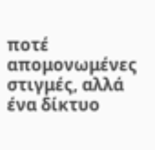ποτέ απομονωμένες στιγμές, αλλά ένα δίκτυο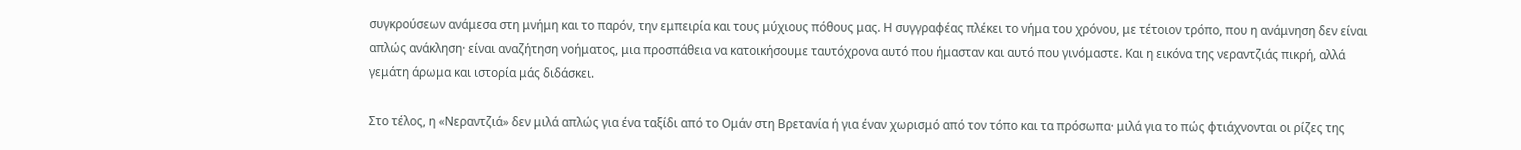συγκρούσεων ανάμεσα στη μνήμη και το παρόν, την εμπειρία και τους μύχιους πόθους μας. Η συγγραφέας πλέκει το νήμα του χρόνου, με τέτοιον τρόπο, που η ανάμνηση δεν είναι απλώς ανάκληση· είναι αναζήτηση νοήματος, μια προσπάθεια να κατοικήσουμε ταυτόχρονα αυτό που ήμασταν και αυτό που γινόμαστε. Και η εικόνα της νεραντζιάς πικρή, αλλά γεμάτη άρωμα και ιστορία μάς διδάσκει.

Στο τέλος, η «Νεραντζιά» δεν μιλά απλώς για ένα ταξίδι από το Ομάν στη Βρετανία ή για έναν χωρισμό από τον τόπο και τα πρόσωπα· μιλά για το πώς φτιάχνονται οι ρίζες της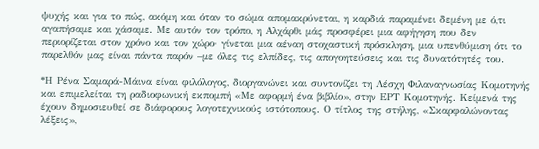ψυχής και για το πώς, ακόμη και όταν το σώμα απομακρύνεται, η καρδιά παραμένει δεμένη με ό,τι αγαπήσαμε και χάσαμε. Με αυτόν τον τρόπο, η Αλχάρθι μάς προσφέρει μια αφήγηση που δεν περιορίζεται στον χρόνο και τον χώρο· γίνεται μια αέναη στοχαστική πρόσκληση, μια υπενθύμιση ότι το παρελθόν μας είναι πάντα παρόν –με όλες τις ελπίδες, τις απογοητεύσεις και τις δυνατότητές του.

*Η Ρένα Σαμαρά-Μάινα είναι φιλόλογος, διοργανώνει και συντονίζει τη Λέσχη Φιλαναγνωσίας Κομοτηνής και επιμελείται τη ραδιοφωνική εκπομπή «Με αφορμή ένα βιβλίο», στην ΕΡΤ Κομοτηνής. Κείμενά της έχουν δημοσιευθεί σε διάφορους λογοτεχνικούς ιστότοπους. Ο τίτλος της στήλης, «Σκαρφαλώνοντας λέξεις»,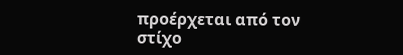προέρχεται από τον στίχο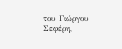του Γιώργου Σεφέρη,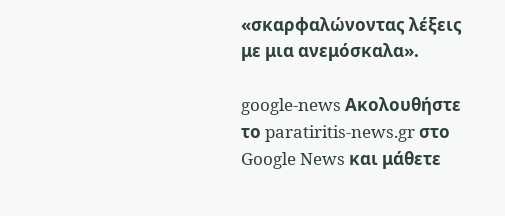«σκαρφαλώνοντας λέξεις με μια ανεμόσκαλα».

google-news Ακολουθήστε το paratiritis-news.gr στο Google News και μάθετε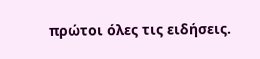πρώτοι όλες τις ειδήσεις.